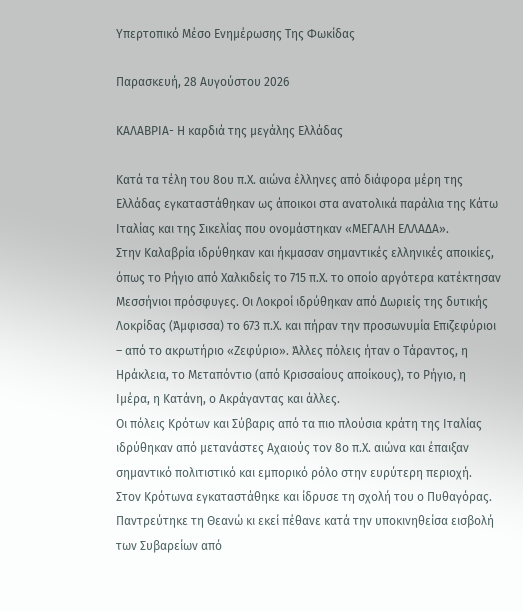Υπερτοπικό Μέσο Ενημέρωσης Της Φωκίδας

Παρασκευή, 28 Αυγούστου 2026

ΚΑΛΑΒΡΙΑ- Η καρδιά της μεγάλης Ελλάδας

Κατά τα τέλη του 8ου π.Χ. αιώνα έλληνες από διάφορα μέρη της Ελλάδας εγκαταστάθηκαν ως άποικοι στα ανατολικά παράλια της Κάτω Ιταλίας και της Σικελίας που ονομάστηκαν «ΜΕΓΑΛΗ ΕΛΛΑΔΑ».
Στην Καλαβρία ιδρύθηκαν και ήκμασαν σημαντικές ελληνικές αποικίες, όπως το Ρήγιο από Χαλκιδείς το 715 π.Χ. το οποίο αργότερα κατέκτησαν Μεσσήνιοι πρόσφυγες. Οι Λοκροί ιδρύθηκαν από Δωριείς της δυτικής Λοκρίδας (Άμφισσα) το 673 π.Χ. και πήραν την προσωνυμία Επιζεφύριοι – από το ακρωτήριο «Ζεφύριο». Άλλες πόλεις ήταν ο Τάραντος, η Ηράκλεια, το Μεταπόντιο (από Κρισσαίους αποίκους), το Ρήγιο, η Ιμέρα, η Κατάνη, ο Ακράγαντας και άλλες.
Οι πόλεις Κρότων και Σύβαρις από τα πιο πλούσια κράτη της Ιταλίας ιδρύθηκαν από μετανάστες Αχαιούς τον 8ο π.Χ. αιώνα και έπαιξαν σημαντικό πολιτιστικό και εμπορικό ρόλο στην ευρύτερη περιοχή.
Στον Κρότωνα εγκαταστάθηκε και ίδρυσε τη σχολή του ο Πυθαγόρας. Παντρεύτηκε τη Θεανώ κι εκεί πέθανε κατά την υποκινηθείσα εισβολή των Συβαρείων από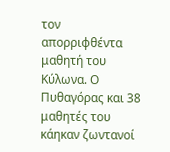τον απορριφθέντα μαθητή του Κύλωνα. Ο Πυθαγόρας και 38 μαθητές του κάηκαν ζωντανοί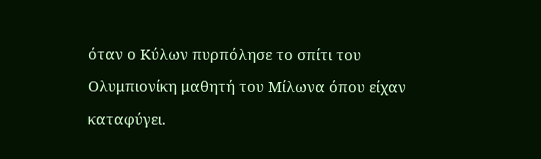όταν ο Κύλων πυρπόλησε το σπίτι του Ολυμπιονίκη μαθητή του Μίλωνα όπου είχαν καταφύγει.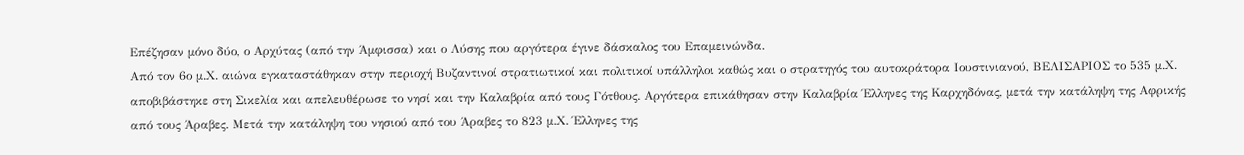Επέζησαν μόνο δύο, ο Αρχύτας (από την Άμφισσα) και ο Λύσης που αργότερα έγινε δάσκαλος του Επαμεινώνδα.
Από τον 6ο μ.Χ. αιώνα εγκαταστάθηκαν στην περιοχή Βυζαντινοί στρατιωτικοί και πολιτικοί υπάλληλοι καθώς και ο στρατηγός του αυτοκράτορα Ιουστινιανού, ΒΕΛΙΣΑΡΙΟΣ το 535 μ.Χ. αποβιβάστηκε στη Σικελία και απελευθέρωσε το νησί και την Καλαβρία από τους Γότθους. Αργότερα επικάθησαν στην Καλαβρία Έλληνες της Καρχηδόνας, μετά την κατάληψη της Αφρικής από τους Άραβες. Μετά την κατάληψη του νησιού από του Άραβες το 823 μ.Χ. Έλληνες της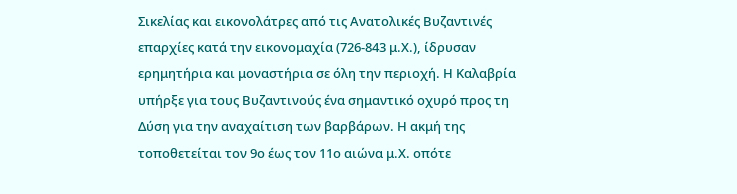Σικελίας και εικονολάτρες από τις Ανατολικές Βυζαντινές επαρχίες κατά την εικονομαχία (726-843 μ.Χ.), ίδρυσαν ερημητήρια και μοναστήρια σε όλη την περιοχή. Η Καλαβρία υπήρξε για τους Βυζαντινούς ένα σημαντικό οχυρό προς τη Δύση για την αναχαίτιση των βαρβάρων. Η ακμή της τοποθετείται τον 9ο έως τον 11ο αιώνα μ.Χ. οπότε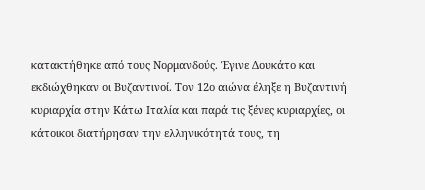κατακτήθηκε από τους Νορμανδούς. Έγινε Δουκάτο και εκδιώχθηκαν οι Βυζαντινοί. Τον 12ο αιώνα έληξε η Βυζαντινή κυριαρχία στην Κάτω Ιταλία και παρά τις ξένες κυριαρχίες, οι κάτοικοι διατήρησαν την ελληνικότητά τους, τη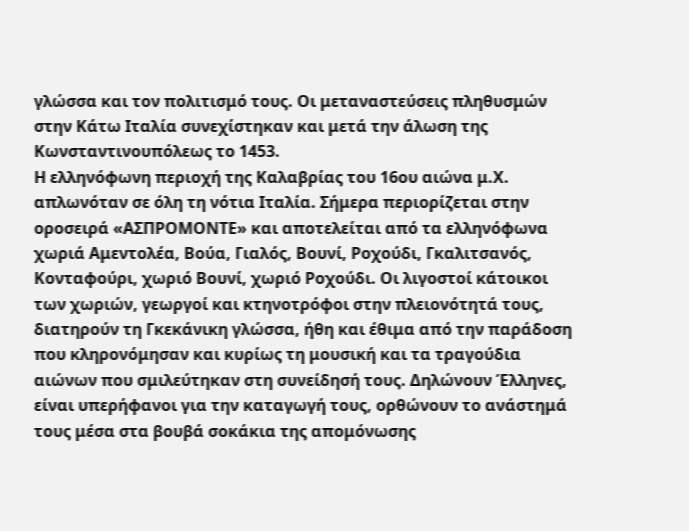γλώσσα και τον πολιτισμό τους. Οι μεταναστεύσεις πληθυσμών στην Κάτω Ιταλία συνεχίστηκαν και μετά την άλωση της Κωνσταντινουπόλεως το 1453.
Η ελληνόφωνη περιοχή της Καλαβρίας του 16ου αιώνα μ.Χ. απλωνόταν σε όλη τη νότια Ιταλία. Σήμερα περιορίζεται στην οροσειρά «ΑΣΠΡΟΜΟΝΤΕ» και αποτελείται από τα ελληνόφωνα χωριά Αμεντολέα, Βούα, Γιαλός, Βουνί, Ροχούδι, Γκαλιτσανός, Κονταφούρι, χωριό Βουνί, χωριό Ροχούδι. Οι λιγοστοί κάτοικοι των χωριών, γεωργοί και κτηνοτρόφοι στην πλειονότητά τους, διατηρούν τη Γκεκάνικη γλώσσα, ήθη και έθιμα από την παράδοση που κληρονόμησαν και κυρίως τη μουσική και τα τραγούδια αιώνων που σμιλεύτηκαν στη συνείδησή τους. Δηλώνουν Έλληνες, είναι υπερήφανοι για την καταγωγή τους, ορθώνουν το ανάστημά τους μέσα στα βουβά σοκάκια της απομόνωσης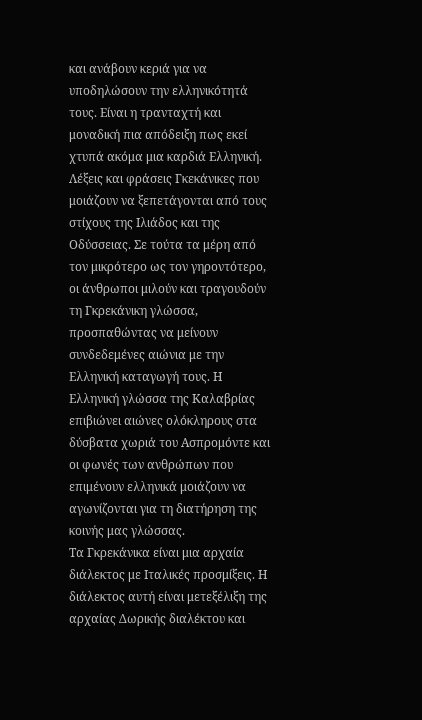και ανάβουν κεριά για να υποδηλώσουν την ελληνικότητά τους. Είναι η τρανταχτή και μοναδική πια απόδειξη πως εκεί χτυπά ακόμα μια καρδιά Ελληνική. Λέξεις και φράσεις Γκεκάνικες που μοιάζουν να ξεπετάγονται από τους στίχους της Ιλιάδος και της Οδύσσειας. Σε τούτα τα μέρη από τον μικρότερο ως τον γηροντότερο, οι άνθρωποι μιλούν και τραγουδούν τη Γκρεκάνικη γλώσσα, προσπαθώντας να μείνουν συνδεδεμένες αιώνια με την Ελληνική καταγωγή τους. Η Ελληνική γλώσσα της Καλαβρίας επιβιώνει αιώνες ολόκληρους στα δύσβατα χωριά του Ασπρομόντε και οι φωνές των ανθρώπων που επιμένουν ελληνικά μοιάζουν να αγωνίζονται για τη διατήρηση της κοινής μας γλώσσας.
Τα Γκρεκάνικα είναι μια αρχαία διάλεκτος με Ιταλικές προσμίξεις. Η διάλεκτος αυτή είναι μετεξέλιξη της αρχαίας Δωρικής διαλέκτου και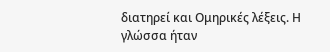διατηρεί και Ομηρικές λέξεις. Η γλώσσα ήταν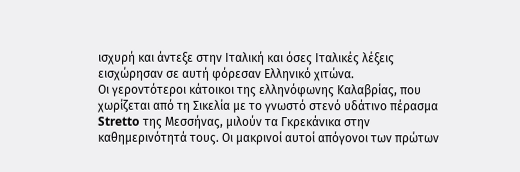ισχυρή και άντεξε στην Ιταλική και όσες Ιταλικές λέξεις εισχώρησαν σε αυτή φόρεσαν Ελληνικό χιτώνα.
Οι γεροντότεροι κάτοικοι της ελληνόφωνης Καλαβρίας, που χωρίζεται από τη Σικελία με το γνωστό στενό υδάτινο πέρασμα Stretto της Μεσσήνας, μιλούν τα Γκρεκάνικα στην καθημερινότητά τους. Οι μακρινοί αυτοί απόγονοι των πρώτων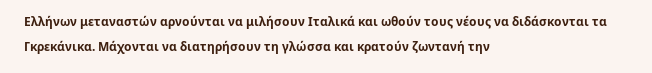Ελλήνων μεταναστών αρνούνται να μιλήσουν Ιταλικά και ωθούν τους νέους να διδάσκονται τα Γκρεκάνικα. Μάχονται να διατηρήσουν τη γλώσσα και κρατούν ζωντανή την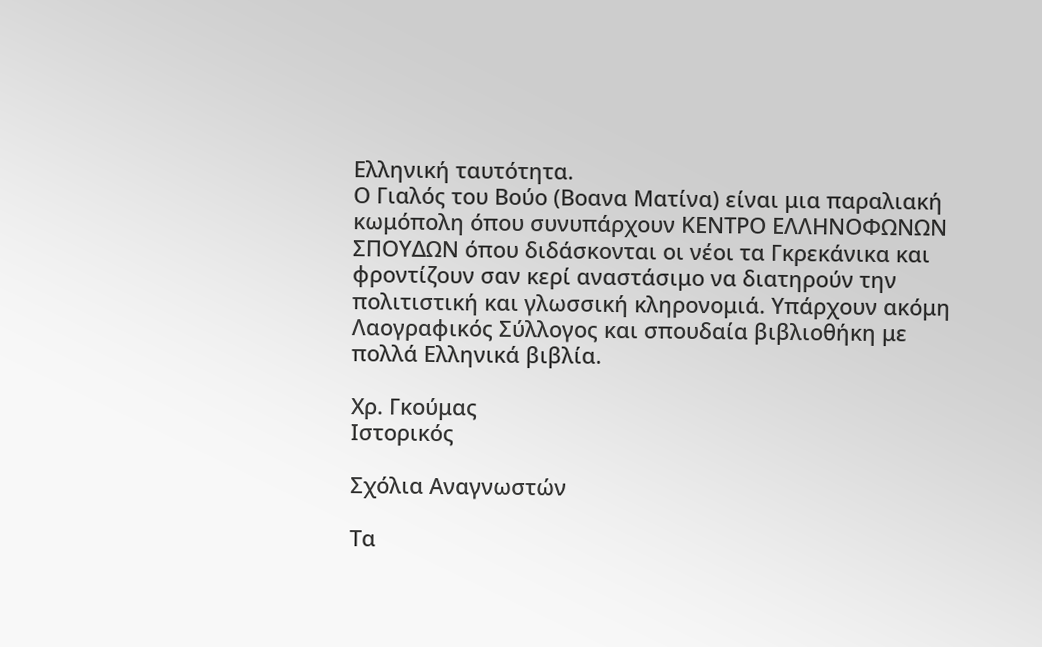Ελληνική ταυτότητα.
Ο Γιαλός του Βούο (Βοανα Ματίνα) είναι μια παραλιακή κωμόπολη όπου συνυπάρχουν ΚΕΝΤΡΟ ΕΛΛΗΝΟΦΩΝΩΝ ΣΠΟΥΔΩΝ όπου διδάσκονται οι νέοι τα Γκρεκάνικα και φροντίζουν σαν κερί αναστάσιμο να διατηρούν την πολιτιστική και γλωσσική κληρονομιά. Υπάρχουν ακόμη Λαογραφικός Σύλλογος και σπουδαία βιβλιοθήκη με πολλά Ελληνικά βιβλία.

Χρ. Γκούμας
Ιστορικός

Σχόλια Αναγνωστών

Τα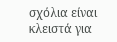σχόλια είναι κλειστά για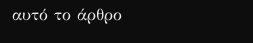αυτό το άρθρο